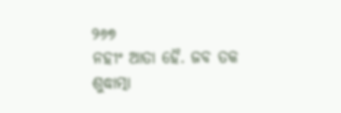୨୬୭
ନହୀଂ ଆତା ହୈ. ଜବ ତକ ଶୁଦ୍ଧାତ୍ମା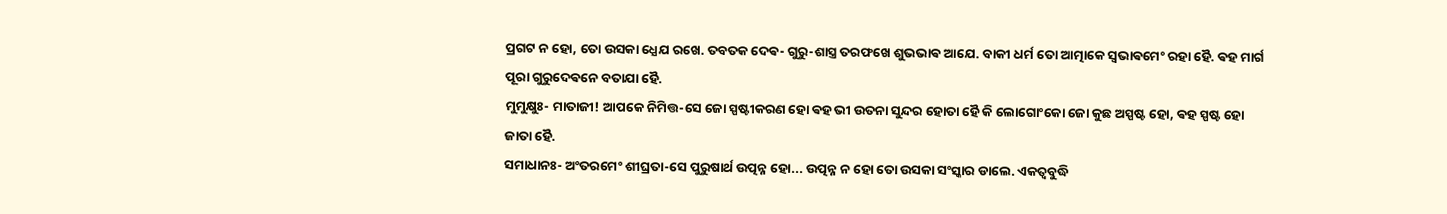ପ୍ରଗଟ ନ ହୋ, ତୋ ଉସକା ଧ୍ଯେଯ ରଖେ. ତବତକ ଦେଵ- ଗୁରୁ-ଶାସ୍ତ୍ର ତରଫଖେ ଶୁଭଭାଵ ଆଯେ. ବାକୀ ଧର୍ମ ତୋ ଆତ୍ମାକେ ସ୍ଵଭାଵମେଂ ରହା ହୈ. ଵହ ମାର୍ଗ ପୂରା ଗୁରୁଦେଵନେ ବତାଯା ହୈ.
ମୁମୁକ୍ଷୁଃ- ମାତାଜୀ! ଆପକେ ନିମିତ୍ତ-ସେ ଜୋ ସ୍ପଷ୍ଟୀକରଣ ହୋ ଵହ ଭୀ ଉତନା ସୁନ୍ଦର ହୋତା ହୈ କି ଲୋଗୋଂକୋ ଜୋ କୁଛ ଅସ୍ପଷ୍ଟ ହୋ, ଵହ ସ୍ପଷ୍ଟ ହୋ ଜାତା ହୈ.
ସମାଧାନଃ- ଅଂତରମେଂ ଶୀଘ୍ରତା-ସେ ପୁରୁଷାର୍ଥ ଉତ୍ପନ୍ନ ହୋ... ଉତ୍ପନ୍ନ ନ ହୋ ତୋ ଉସକା ସଂସ୍କାର ଡାଲେ. ଏକତ୍ଵବୁଦ୍ଧି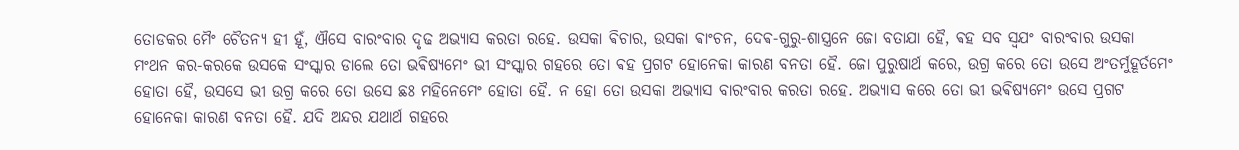ତୋଡକର ମୈଂ ଚୈତନ୍ଯ ହୀ ହୂଁ, ଐସେ ବାରଂବାର ଦୃଢ ଅଭ୍ଯାସ କରତା ରହେ. ଉସକା ଵିଚାର, ଉସକା ଵାଂଚନ, ଦେଵ-ଗୁରୁ-ଶାସ୍ତ୍ରନେ ଜୋ ବତାଯା ହୈ, ଵହ ସବ ସ୍ଵଯଂ ବାରଂବାର ଉସକା ମଂଥନ କର-କରକେ ଉସକେ ସଂସ୍କାର ଡାଲେ ତୋ ଭଵିଷ୍ଯମେଂ ଭୀ ସଂସ୍କାର ଗହରେ ତୋ ଵହ ପ୍ରଗଟ ହୋନେକା କାରଣ ବନତା ହୈ. ଜୋ ପୁରୁଷାର୍ଥ କରେ, ଉଗ୍ର କରେ ତୋ ଉସେ ଅଂତର୍ମୁହୂର୍ତମେଂ ହୋତା ହୈ, ଉସସେ ଭୀ ଉଗ୍ର କରେ ତୋ ଉସେ ଛଃ ମହିନେମେଂ ହୋତା ହୈ. ନ ହୋ ତୋ ଉସକା ଅଭ୍ଯାସ ବାରଂବାର କରତା ରହେ. ଅଭ୍ଯାସ କରେ ତୋ ଭୀ ଭଵିଷ୍ଯମେଂ ଉସେ ପ୍ରଗଟ ହୋନେକା କାରଣ ବନତା ହୈ. ଯଦି ଅନ୍ଦର ଯଥାର୍ଥ ଗହରେ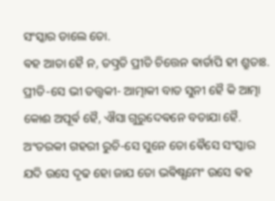ସଂସ୍କାର ଡାଲେ ତୋ.
ଵହ ଆତା ହୈ ନ, ତତ୍ପ୍ରତି ପ୍ରୀତି ଚିତ୍ତେନ ଵାର୍ତାପି ହୀ ଶ୍ରୁତାଃ. ପ୍ରୀତି-ସେ ଭୀ ତତ୍ତ୍ଵକୀ- ଆତ୍ମାକୀ ବାତ ସୁନୀ ହୈ କି ଆତ୍ମା କୋଈ ଅପୂର୍ଵ ହୈ, ଐସା ଗୁରୁଦେଵନେ ବତାଯା ହୈ. ଅଂତରକୀ ଗହରୀ ରୁଚି-ସେ ସୁନେ ତୋ ଵୈସେ ସଂସ୍କାର ଯଦି ଉସେ ଦୃଢ ହୋ ଜାଯ ତୋ ଭଵିଷ୍ଯମେଂ ଉସେ ଵହ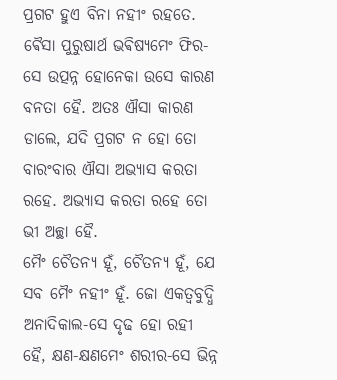ପ୍ରଗଟ ହୁଏ ବିନା ନହୀଂ ରହତେ. ଵୈସା ପୁରୁଷାର୍ଥ ଭଵିଷ୍ଯମେଂ ଫିର-ସେ ଉତ୍ପନ୍ନ ହୋନେକା ଉସେ କାରଣ ବନତା ହୈ. ଅତଃ ଐସା କାରଣ ଡାଲେ, ଯଦି ପ୍ରଗଟ ନ ହୋ ତୋ ବାରଂବାର ଐସା ଅଭ୍ଯାସ କରତା ରହେ. ଅଭ୍ଯାସ କରତା ରହେ ତୋ ଭୀ ଅଚ୍ଛା ହୈ.
ମୈଂ ଚୈତନ୍ଯ ହୂଁ, ଚୈତନ୍ଯ ହୂଁ, ଯେ ସବ ମୈଂ ନହୀଂ ହୂଁ. ଜୋ ଏକତ୍ଵବୁଦ୍ଧି ଅନାଦିକାଲ-ସେ ଦୃଢ ହୋ ରହୀ ହୈ, କ୍ଷଣ-କ୍ଷଣମେଂ ଶରୀର-ସେ ଭିନ୍ନ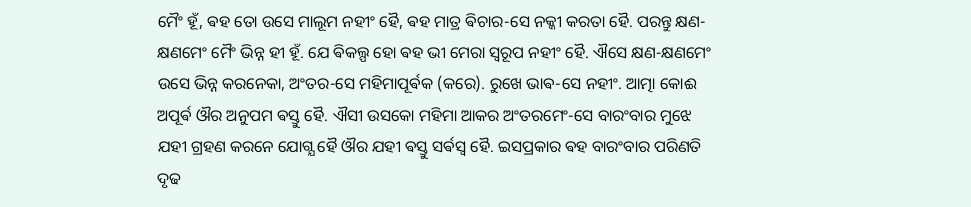ମୈଂ ହୂଁ, ଵହ ତୋ ଉସେ ମାଲୂମ ନହୀଂ ହୈ, ଵହ ମାତ୍ର ଵିଚାର-ସେ ନକ୍କୀ କରତା ହୈ. ପରନ୍ତୁ କ୍ଷଣ-କ୍ଷଣମେଂ ମୈଂ ଭିନ୍ନ ହୀ ହୂଁ. ଯେ ଵିକଲ୍ପ ହୋ ଵହ ଭୀ ମେରା ସ୍ଵରୂପ ନହୀଂ ହୈ. ଐସେ କ୍ଷଣ-କ୍ଷଣମେଂ ଉସେ ଭିନ୍ନ କରନେକା, ଅଂତର-ସେ ମହିମାପୂର୍ଵକ (କରେ). ରୁଖେ ଭାଵ-ସେ ନହୀଂ. ଆତ୍ମା କୋଈ ଅପୂର୍ଵ ଔର ଅନୁପମ ଵସ୍ତୁ ହୈ. ଐସୀ ଉସକୋ ମହିମା ଆକର ଅଂତରମେଂ-ସେ ବାରଂବାର ମୁଝେ ଯହୀ ଗ୍ରହଣ କରନେ ଯୋଗ୍ଯ ହୈ ଔର ଯହୀ ଵସ୍ତୁ ସର୍ଵସ୍ଵ ହୈ. ଇସପ୍ରକାର ଵହ ବାରଂବାର ପରିଣତି ଦୃଢ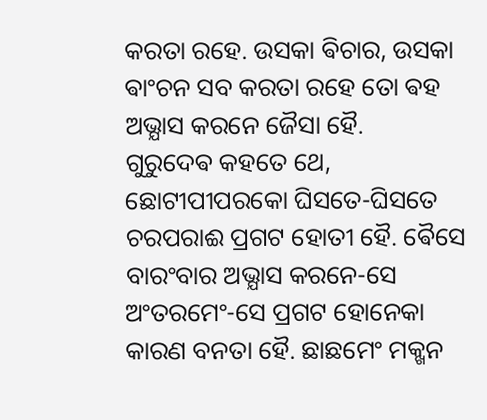କରତା ରହେ. ଉସକା ଵିଚାର, ଉସକା ଵାଂଚନ ସବ କରତା ରହେ ତୋ ଵହ ଅଭ୍ଯାସ କରନେ ଜୈସା ହୈ.
ଗୁରୁଦେଵ କହତେ ଥେ, ଛୋଟୀପୀପରକୋ ଘିସତେ-ଘିସତେ ଚରପରାଈ ପ୍ରଗଟ ହୋତୀ ହୈ. ଵୈସେ ବାରଂବାର ଅଭ୍ଯାସ କରନେ-ସେ ଅଂତରମେଂ-ସେ ପ୍ରଗଟ ହୋନେକା କାରଣ ବନତା ହୈ. ଛାଛମେଂ ମକ୍ଖନ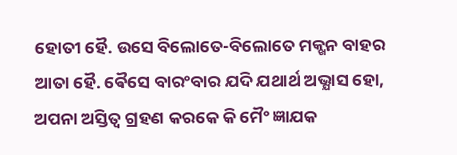ହୋତୀ ହୈ. ଉସେ ବିଲୋତେ-ବିଲୋତେ ମକ୍ଖନ ବାହର ଆତା ହୈ. ଵୈସେ ବାରଂବାର ଯଦି ଯଥାର୍ଥ ଅଭ୍ଯାସ ହୋ, ଅପନା ଅସ୍ତିତ୍ଵ ଗ୍ରହଣ କରକେ କି ମୈଂ ଜ୍ଞାଯକ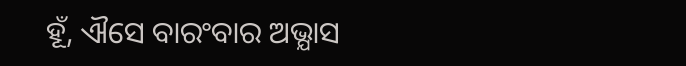ହୂଁ, ଐସେ ବାରଂବାର ଅଭ୍ଯାସ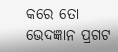କରେ ତୋ ଭେଦଜ୍ଞାନ ପ୍ରଗଟ